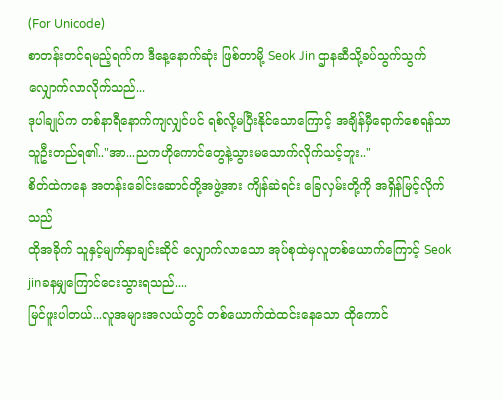(For Unicode)
စာတန်းတင်ရမည့်ရက်က ဒီနေ့နောက်ဆုံး ဖြစ်တာမို့ Seok Jin ဌာနဆီသို့ခပ်သွက်သွက်လျှောက်လာလိုက်သည်...
ဒုပါချုပ်က တစ်နာရီနောက်ကျလျှင်ပင် ရစ်လို့မပြီးနိုင်သောကြောင့် အချိန်မှီရောက်စေရန်သာ သူဦးတည်ရ၏.."အာ...ညကဟိုကောင်တွေနဲ့သွားမသောက်လိုက်သင့်ဘူး.."
စိတ်ထဲကနေ အတန်းခေါင်းဆောင်တို့အဖွဲ့အား ကျိန်ဆဲရင်း ခြေလှမ်းတို့ကို အရှိန်မြင့်လိုက်သည်
ထိုအခိုက် သူနှင့်မျက်နှာချင်းဆိုင် လျှောက်လာသော အုပ်စုထဲမှလူတစ်ယောက်ကြောင့် Seok jinခနမျှကြောင်ငေးသွားရသည်....
မြင်ဖူးပါတယ်...လူအများအလယ်တွင် တစ်ယောက်ထဲထင်းနေသော ထိုကောင်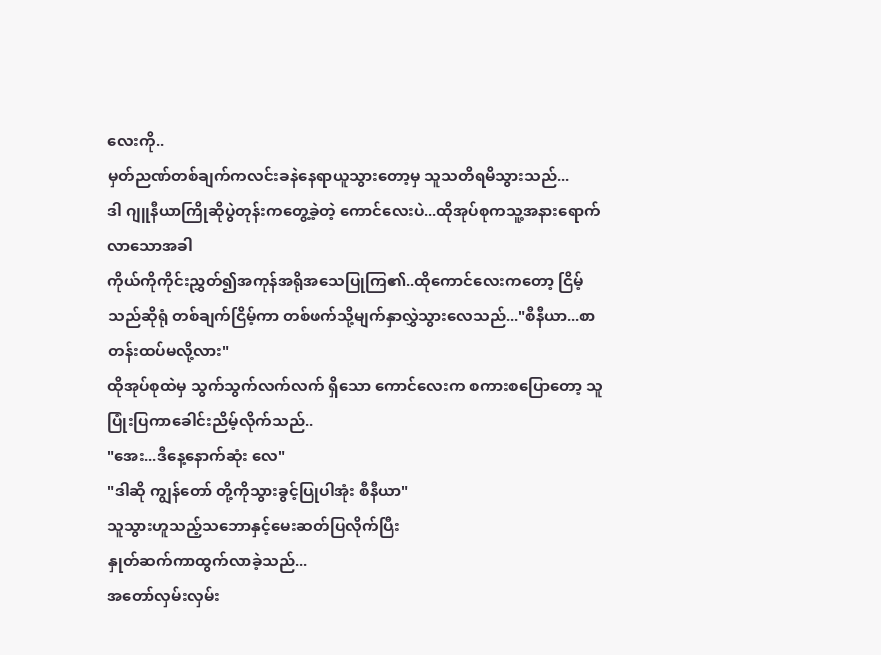လေးကို..
မှတ်ညဏ်တစ်ချက်ကလင်းခနဲနေရာယူသွားတော့မှ သူသတိရမိသွားသည်...
ဒါ ဂျူနီယာကြိုဆိုပွဲတုန်းကတွေ့ခဲ့တဲ့ ကောင်လေးပဲ...ထိုအုပ်စုကသူ့အနားရောက်လာသောအခါ
ကိုယ်ကိုကိုင်းညွှတ်၍အကုန်အရိုအသေပြုကြ၏..ထိုကောင်လေးကတော့ ငြိမ့်သည်ဆိုရုံ တစ်ချက်ငြိမ့်ကာ တစ်ဖက်သို့မျက်နှာလွှဲသွားလေသည်..."စီနီယာ...စာတန်းထပ်မလို့လား"
ထိုအုပ်စုထဲမှ သွက်သွက်လက်လက် ရှိသော ကောင်လေးက စကားစပြောတော့ သူပြုံးပြကာခေါင်းညိမ့်လိုက်သည်..
"အေး...ဒီနေ့နောက်ဆုံး လေ"
"ဒါဆို ကျွန်တော် တို့ကိုသွားခွင့်ပြုပါအုံး စီနီယာ"
သူသွားဟူသည့်သဘောနှင့်မေးဆတ်ပြလိုက်ပြီး
နှုတ်ဆက်ကာထွက်လာခဲ့သည်...
အတော်လှမ်းလှမ်း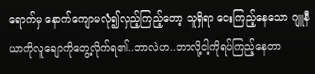ရောက်မှ နောက်ကျောမလုံ၍လှည့်ကြည့်တော့ သူရှိရာ ငေးကြည့်နေသော ဂျူနီယာကိုလူချောကိုတွေ့လိုက်ရ၏..ဘာလဲဟ..ဘာလို့ငါ့ကိုရပ်ကြည့်နေတာ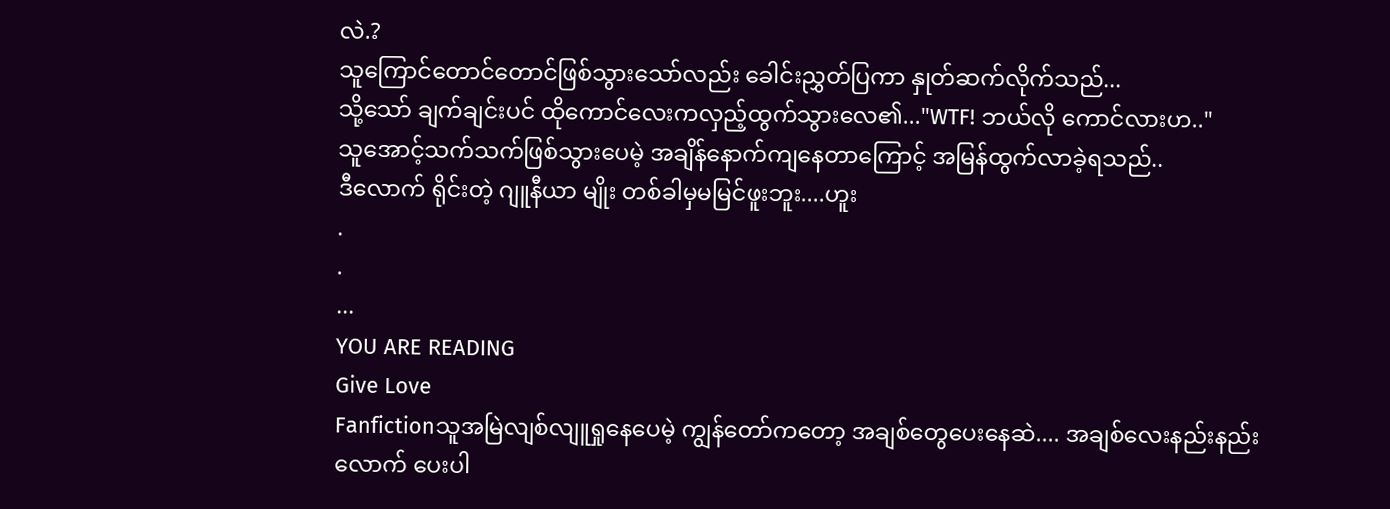လဲ.?
သူကြောင်တောင်တောင်ဖြစ်သွားသော်လည်း ခေါင်းညွှတ်ပြကာ နှုတ်ဆက်လိုက်သည်...
သို့သော် ချက်ချင်းပင် ထိုကောင်လေးကလှည့်ထွက်သွားလေ၏..."WTF! ဘယ်လို ကောင်လားဟ.."
သူအောင့်သက်သက်ဖြစ်သွားပေမဲ့ အချိန်နောက်ကျနေတာကြောင့် အမြန်ထွက်လာခဲ့ရသည်..
ဒီလောက် ရိုင်းတဲ့ ဂျူနီယာ မျိုး တစ်ခါမှမမြင်ဖူးဘူး....ဟူး
.
.
...
YOU ARE READING
Give Love
Fanfictionသူအမြဲလျစ်လျူရှုနေပေမဲ့ ကျွန်တော်ကတော့ အချစ်တွေပေးနေဆဲ.... အချစ်လေးနည်းနည်းလောက် ပေးပါ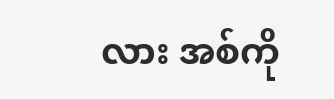လား အစ်ကို